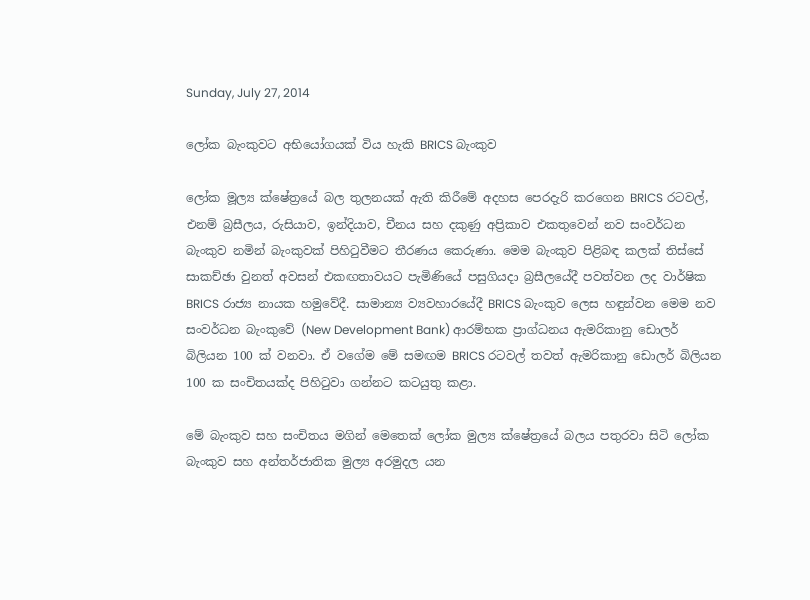Sunday, July 27, 2014

ලෝක බැංකුවට අභියෝගයක් විය හැකි BRICS බැංකුව

ලෝක මූල්‍ය ක්ෂේත්‍රයේ බල තුලනයක් ඇති කිරීමේ අදහස පෙරදැරි කරගෙන BRICS රටවල්, එනම් බ්‍රසීලය, රුසියාව, ඉන්දියාව, චීනය සහ දකුණු අප්‍රිකාව එකතුවෙන් නව සංවර්ධන බැංකුව නමින් බැංකුවක් පිහිටුවීමට තීරණය කෙරුණා. මෙම බැංකුව පිළිබඳ කලක් තිස්සේ සාකච්ඡා වුනත් අවසන් එකඟතාවයට පැමිණියේ පසුගියදා බ්‍රසීලයේදී පවත්වන ලද වාර්ෂික BRICS රාජ්‍ය නායක හමුවේදී. සාමාන්‍ය ව්‍යවහාරයේදී BRICS බැංකුව ලෙස හඳුන්වන මෙම නව සංවර්ධන බැංකුවේ (New Development Bank) ආරම්භක ප්‍රාග්ධනය ඇමරිකානු ඩොලර් බිලියන 100 ක් වනවා. ඒ වගේම මේ සමඟම BRICS රටවල් තවත් ඇමරිකානු ඩොලර් බිලියන 100 ක සංචිතයක්ද පිහිටුවා ගන්නට කටයුතු කළා.

මේ බැංකුව සහ සංචිතය මගින් මෙතෙක් ලෝක මුල්‍ය ක්ෂේත්‍රයේ බලය පතුරවා සිටි ලෝක බැංකුව සහ අන්තර්ජාතික මුල්‍ය අරමුදල යන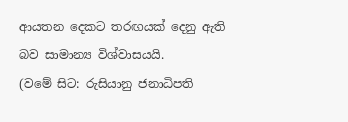ආයතන දෙකට තරඟයක් දෙනු ඇති බව සාමාන්‍ය විශ්වාසයයි.
(වමේ සිට: රුසියානු ජනාධිපති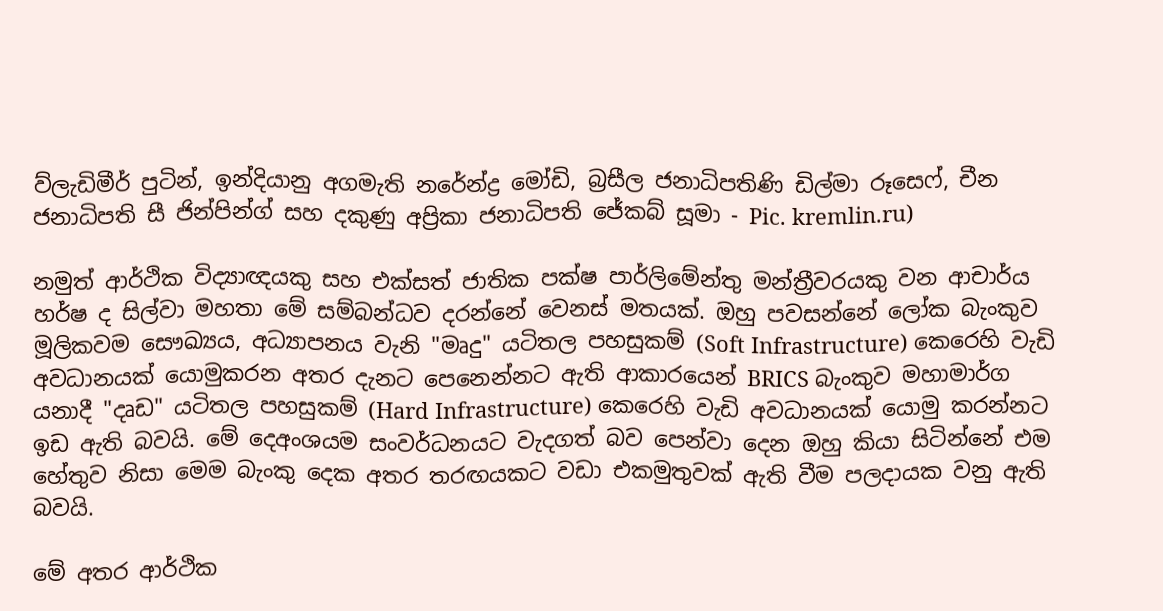ව්ලැඩිමීර් පුටින්, ඉන්දියානු අගමැති නරේන්ද්‍ර මෝඩි, බ්‍රසීල ජනාධිපතිණි ඩිල්මා රූසෙෆ්, චීන ජනාධිපති සී ජින්පින්ග් සහ දකුණු අප්‍රිකා ජනාධිපති ජේකබ් සූමා - Pic. kremlin.ru)

නමුත් ආර්ථික විද්‍යාඥයකු සහ එක්සත් ජාතික පක්ෂ පාර්ලිමේන්තු මන්ත්‍රීවරයකු වන ආචාර්ය හර්ෂ ද සිල්වා මහතා මේ සම්බන්ධව දරන්නේ වෙනස් මතයක්. ඔහු පවසන්නේ ලෝක බැංකුව මූලිකවම සෞඛ්‍යය, අධ්‍යාපනය වැනි "මෘදු" යටිතල පහසුකම් (Soft Infrastructure) කෙරෙහි වැඩි අවධානයක් යොමුකරන අතර දැනට පෙනෙන්නට ඇති ආකාරයෙන් BRICS බැංකුව මහාමාර්ග යනාදී "දෘඩ" යටිතල පහසුකම් (Hard Infrastructure) කෙරෙහි වැඩි අවධානයක් යොමු කරන්නට ඉඩ ඇති බවයි. මේ දෙඅංශයම සංවර්ධනයට වැදගත් බව පෙන්වා දෙන ඔහු කියා සිටින්නේ එම හේතුව නිසා මෙම බැංකු දෙක අතර තරඟයකට වඩා එකමුතුවක් ඇති වීම පලදායක වනු ඇති බවයි.

මේ අතර ආර්ථික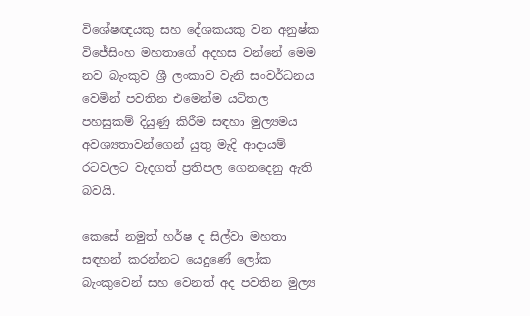විශේෂඥයකු සහ දේශකයකු වන අනුෂ්ක විජේසිංහ මහතාගේ අදහස වන්නේ මෙම නව බැංකුව ශ්‍රී ලංකාව වැනි සංවර්ධනය වෙමින් පවතින එමෙන්ම යටිතල පහසුකම් දියුණු කිරීම සඳහා මුල්‍යමය අවශ්‍යතාවන්ගෙන් යුතු මැදි ආදායම් රටවලට වැදගත් ප්‍රතිපල ගෙනදෙනු ඇති බවයි.

කෙසේ නමුත් හර්ෂ ද සිල්වා මහතා සඳහන් කරන්නට යෙදුණේ ලෝක බැංකුවෙන් සහ වෙනත් අද පවතින මුල්‍ය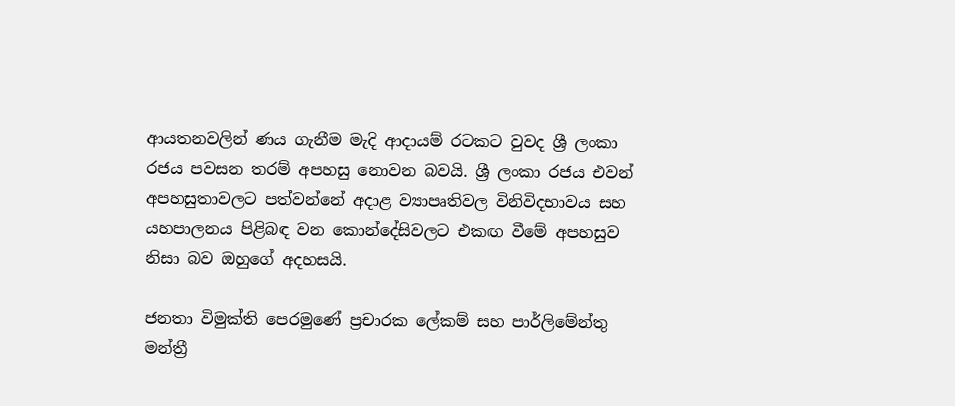ආයතනවලින් ණය ගැනීම මැදි ආදායම් රටකට වුවද ශ්‍රී ලංකා රජය පවසන තරම් අපහසු නොවන බවයි. ශ්‍රී ලංකා රජය එවන් අපහසුතාවලට පත්වන්නේ අදාළ ව්‍යාපෘතිවල විනිවිදභාවය සහ යහපාලනය පිළිබඳ වන කොන්දේසිවලට එකඟ වීමේ අපහසුව නිසා බව ඔහුගේ අදහසයි.

ජනතා විමුක්ති පෙරමුණේ ප්‍රචාරක ලේකම් සහ පාර්ලිමේන්තු මන්ත්‍රී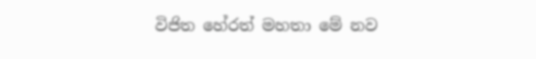විජිත හේරත් මහතා මේ නව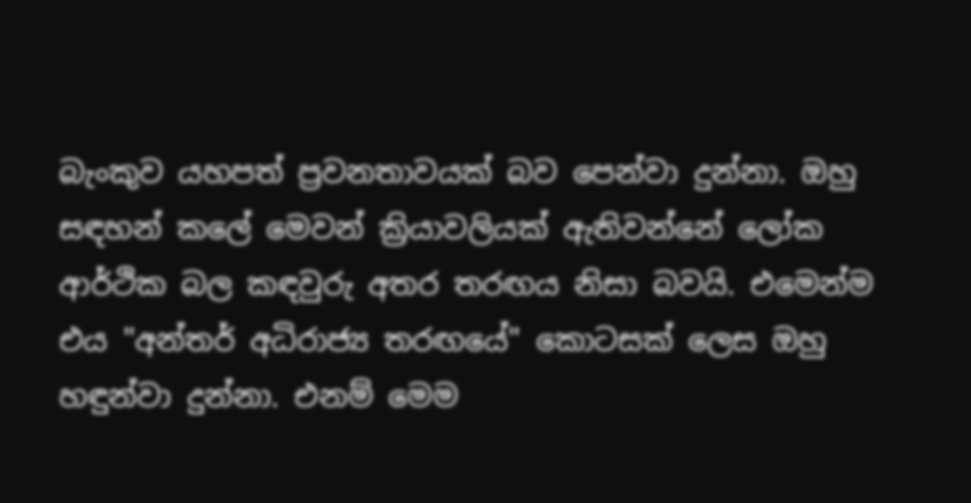බැංකුව යහපත් ප්‍රවනතාවයක් බව පෙන්වා දුන්නා. ඔහු සඳහන් කලේ මෙවන් ක්‍රියාවලියක් ඇතිවන්නේ ලෝක ආර්ථික බල කඳවුරු අතර තරඟය නිසා බවයි. එමෙන්ම එය "අන්තර් අධිරාජ්‍ය තරඟයේ" කොටසක් ලෙස ඔහු හඳුන්වා දුන්නා. එනම් මෙම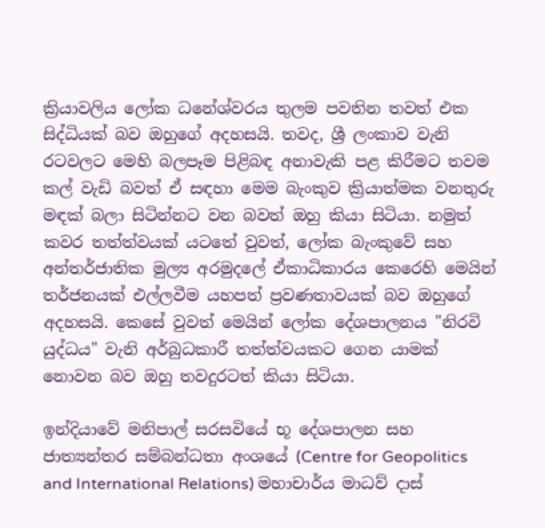ක්‍රියාවලිය ලෝක ධනේශ්වරය තුලම පවතින තවත් එක සිද්ධියක් බව ඔහුගේ අදහසයි. තවද, ශ්‍රී ලංකාව වැනි රටවලට මෙහි බලපෑම පිළිබඳ අනාවැකි පළ කිරීමට තවම කල් වැඩි බවත් ඒ සඳහා මෙම බැංකුව ක්‍රියාත්මක වනතුරු මඳක් බලා සිටින්නට වන බවත් ඔහු කියා සිටියා. නමුත් කවර තත්ත්වයක් යටතේ වුවත්, ලෝක බැංකුවේ සහ අන්තර්ජාතික මුල්‍ය අරමුදලේ ඒකාධිකාරය කෙරෙහි මෙයින් තර්ජනයක් එල්ලවීම යහපත් ප්‍රවණතාවයක් බව ඔහුගේ අදහසයි. කෙසේ වුවත් මෙයින් ලෝක දේශපාලනය "නිරවි යුද්ධය" වැනි අර්බුධකාරී තත්ත්වයකට ගෙන යාමක් නොවන බව ඔහු තවදුරටත් කියා සිටියා.

ඉන්දියාවේ මනිපාල් සරසවියේ භූ දේශපාලන සහ ජාත්‍යන්තර සම්බන්ධතා අංශයේ (Centre for Geopolitics and International Relations) මහාචාර්ය මාධව් දාස්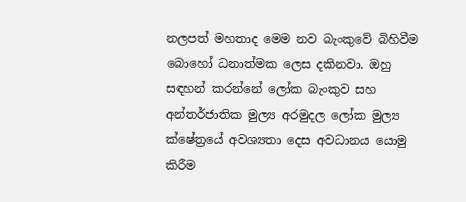නලපත් මහතාද මෙම නව බැංකුවේ බිහිවීම බොහෝ ධනාත්මක ලෙස දකිනවා. ඔහු සඳහන් කරන්නේ ලෝක බැංකුව සහ අන්තර්ජාතික මුල්‍ය අරමුදල ලෝක මුල්‍ය ක්ෂේත්‍රයේ අවශ්‍යතා දෙස අවධානය යොමු කිරීම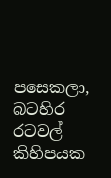පසෙකලා, බටහිර රටවල් කිහිපයක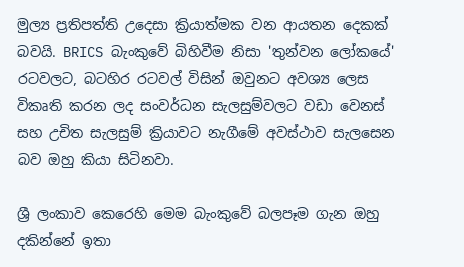මුල්‍ය ප්‍රතිපත්ති උදෙසා ක්‍රියාත්මක වන ආයතන දෙකක් බවයි. BRICS බැංකුවේ බිහිවීම නිසා 'තුන්වන ලෝකයේ' රටවලට, බටහිර රටවල් විසින් ඔවුනට අවශ්‍ය ලෙස විකෘති කරන ලද සංවර්ධන සැලසුම්වලට වඩා වෙනස් සහ උචිත සැලසුම් ක්‍රියාවට නැගීමේ අවස්ථාව සැලසෙන බව ඔහු කියා සිටිනවා.

ශ්‍රී ලංකාව කෙරෙහි මෙම බැංකුවේ බලපෑම ගැන ඔහු දකින්නේ ඉතා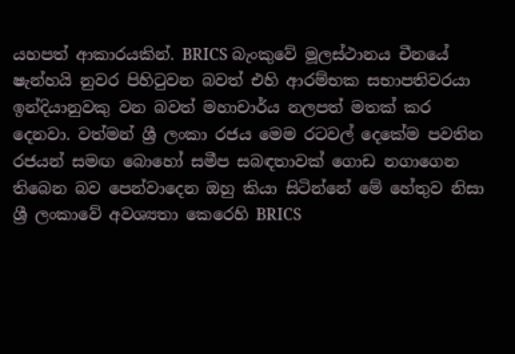යහපත් ආකාරයකින්. BRICS බැංකුවේ මූලස්ථානය චීනයේ ෂැන්හයි නුවර පිහිටුවන බවත් එහි ආරම්භක සභාපතිවරයා ඉන්දියානුවකු වන බවත් මහාචාර්ය නලපත් මතක් කර දෙනවා. වත්මන් ශ්‍රී ලංකා රජය මෙම රටවල් දෙකේම පවතින රජයන් සමඟ බොහෝ සමීප සබඳතාවක් ගොඩ නගාගෙන තිබෙන බව පෙන්වාදෙන ඔහු කියා සිටින්නේ මේ හේතුව නිසා ශ්‍රී ලංකාවේ අවශ්‍යතා කෙරෙහි BRICS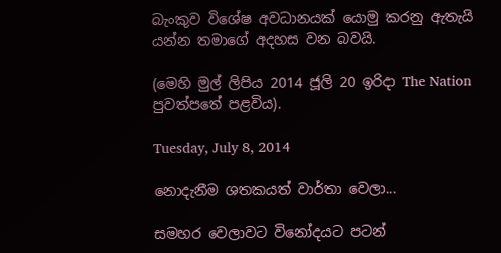බැංකුව විශේෂ අවධානයක් යොමු කරනු ඇතැයි යන්න තමාගේ අදහස වන බවයි.

(මෙහි මුල් ලිපිය 2014 ජූලි 20 ඉරිදා The Nation පුවත්පතේ පළවිය).

Tuesday, July 8, 2014

නොදැනීම ශතකයත් වාර්තා වෙලා...

සමහර වෙලාවට විනෝදයට පටන්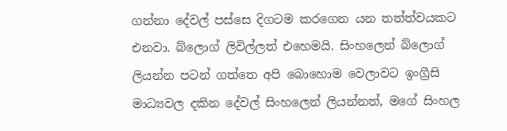ගන්නා දේවල් පස්සෙ දිගටම කරගෙන යන තත්ත්වයකට එනවා. බ්ලොග් ලිවිල්ලත් එහෙමයි. සිංහලෙන් බ්ලොග් ලියන්න පටන් ගත්තෙ අපි බොහොම වෙලාවට ඉංග්‍රීසි මාධ්‍යවල දකින දේවල් සිංහලෙන් ලියන්නත්, මගේ සිංහල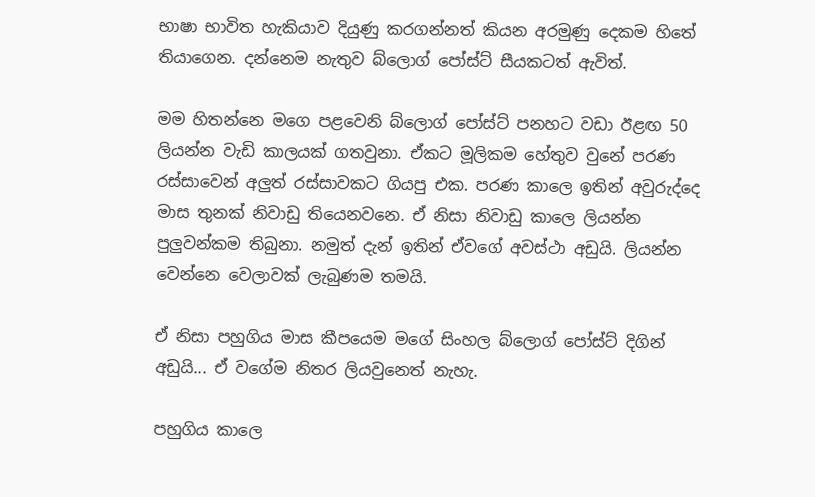භාෂා භාවිත හැකියාව දියුණු කරගන්නත් කියන අරමුණු දෙකම හිතේ තියාගෙන. දන්නෙම නැතුව බ්ලොග් පෝස්ට් සීයකටත් ඇවිත්.

මම හිතන්නෙ මගෙ පළවෙනි බ්ලොග් පෝස්ට් පනහට වඩා ඊළඟ 50 ලියන්න වැඩි කාලයක් ගතවුනා. ඒකට මූලිකම හේතුව වුනේ පරණ රස්සාවෙන් අලුත් රස්සාවකට ගියපු එක. පරණ කාලෙ ඉතින් අවුරුද්දෙ මාස තුනක් නිවාඩු තියෙනවනෙ. ඒ නිසා නිවාඩු කාලෙ ලියන්න පුලුවන්කම තිබුනා. නමුත් දැන් ඉතින් ඒවගේ අවස්ථා අඩුයි. ලියන්න වෙන්නෙ වෙලාවක් ලැබුණම තමයි.

ඒ නිසා පහුගිය මාස කීපයෙම මගේ සිංහල බ්ලොග් පෝස්ට් දිගින් අඩුයි... ඒ වගේම නිතර ලියවුනෙත් නැහැ.

පහුගිය කාලෙ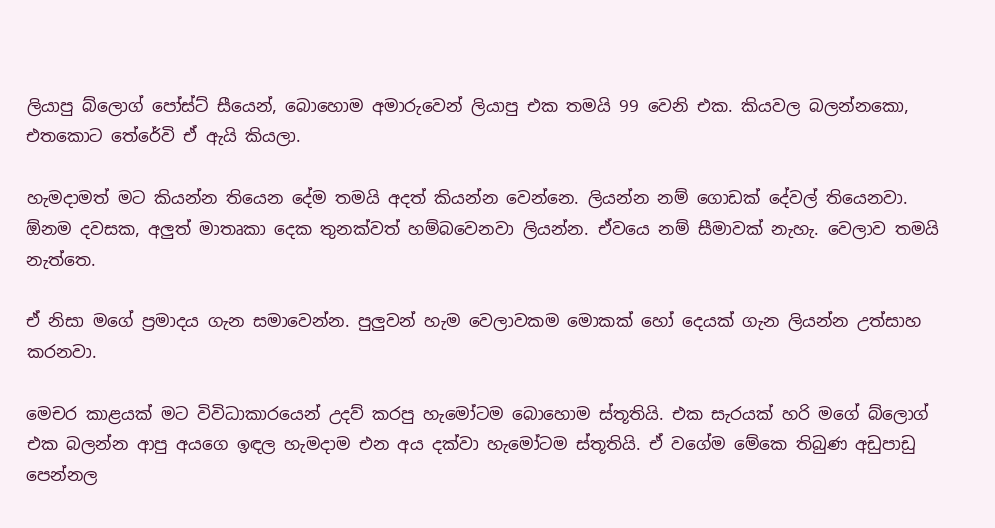ලියාපු බ්ලොග් පෝස්ට් සීයෙන්, බොහොම අමාරුවෙන් ලියාපු එක තමයි 99 වෙනි එක. කියවල බලන්නකො, එතකොට තේරේවි ඒ ඇයි කියලා.

හැමදාමත් මට කියන්න තියෙන දේම තමයි අදත් කියන්න වෙන්නෙ. ලියන්න නම් ගොඩක් දේවල් තියෙනවා. ඕනම දවසක, අලුත් මාතෘකා දෙක තුනක්වත් හම්බවෙනවා ලියන්න. ඒවයෙ නම් සීමාවක් නැහැ. වෙලාව තමයි නැත්තෙ.

ඒ නිසා මගේ ප්‍රමාදය ගැන සමාවෙන්න. පුලුවන් හැම වෙලාවකම මොකක් හෝ දෙයක් ගැන ලියන්න උත්සාහ කරනවා.

මෙචර කාළයක් මට විවිධාකාරයෙන් උදව් කරපු හැමෝටම බොහොම ස්තූතියි. එක සැරයක් හරි මගේ බ්ලොග් එක බලන්න ආපු අයගෙ ඉඳල හැමදාම එන අය දක්වා හැමෝටම ස්තූතියි. ඒ වගේම මේකෙ තිබුණ අඩුපාඩු පෙන්නල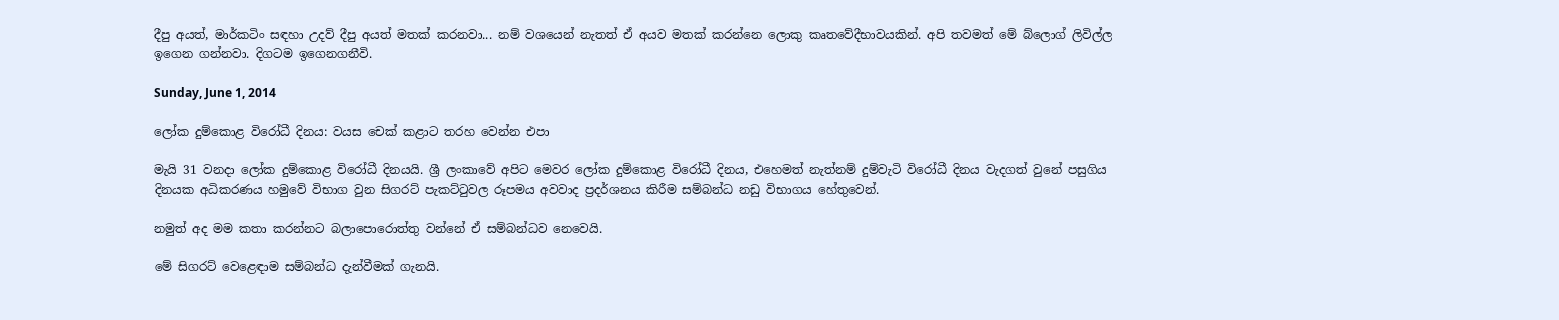දීපු අයත්, මාර්කටිං සඳහා උදව් දීපු අයත් මතක් කරනවා... නම් වශයෙන් නැතත් ඒ අයව මතක් කරන්නෙ ලොකු කෘතවේදීභාවයකින්. අපි තවමත් මේ බ්ලොග් ලිවිල්ල ඉගෙන ගන්නවා. දිගටම ඉගෙනගනීවි.

Sunday, June 1, 2014

ලෝක දුම්කොළ විරෝධී දිනය: වයස චෙක් කළාට තරහ වෙන්න එපා

මැයි 31 වනදා ලෝක දුම්කොළ විරෝධී දිනයයි. ශ්‍රී ලංකාවේ අපිට මෙවර ලෝක දුම්කොළ විරෝධී දිනය, එහෙමත් නැත්නම් දුම්වැටි විරෝධී දිනය වැදගත් වුනේ පසුගිය දිනයක අධිකරණය හමුවේ විභාග වුන සිගරට් පැකට්ටුවල රූපමය අවවාද ප්‍රදර්ශනය කිරීම සම්බන්ධ නඩු විභාගය හේතුවෙන්.

නමුත් අද මම කතා කරන්නට බලාපොරොත්තු වන්නේ ඒ සම්බන්ධව නෙවෙයි.

මේ සිගරට් වෙළෙඳාම සම්බන්ධ දැන්වීමක් ගැනයි.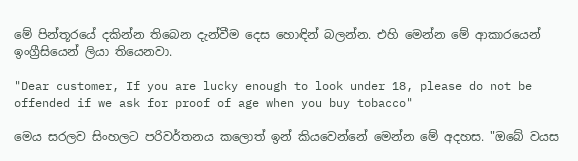මේ පින්තූරයේ දකින්න තිබෙන දැන්වීම දෙස හොඳින් බලන්න. එහි මෙන්න මේ ආකාරයෙන් ඉංග්‍රීසියෙන් ලියා තියෙනවා.

"Dear customer, If you are lucky enough to look under 18, please do not be offended if we ask for proof of age when you buy tobacco"

මෙය සරලව සිංහලට පරිවර්තනය කලොත් ඉන් කියවෙන්නේ මෙන්න මේ අදහස. "ඔබේ වයස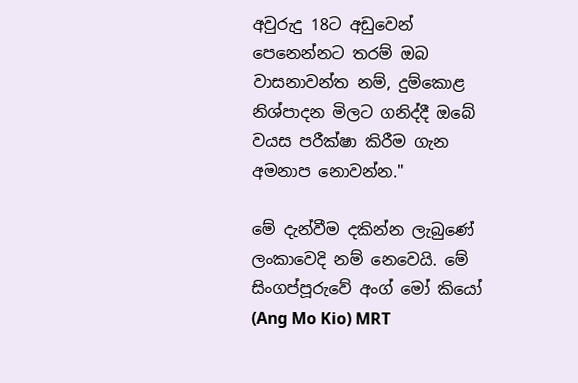අවුරුදු 18ට අඩුවෙන් පෙනෙන්නට තරම් ඔබ වාසනාවන්ත නම්, දුම්කොළ නිශ්පාදන මිලට ගනිද්දී ඔබේ වයස පරීක්ෂා කිරීම ගැන අමනාප නොවන්න."

මේ දැන්වීම දකින්න ලැබුණේ ලංකාවෙදි නම් නෙවෙයි. මේ සිංගප්පූරුවේ අංග් මෝ කියෝ (Ang Mo Kio) MRT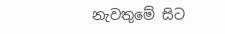නැවතුමේ සිට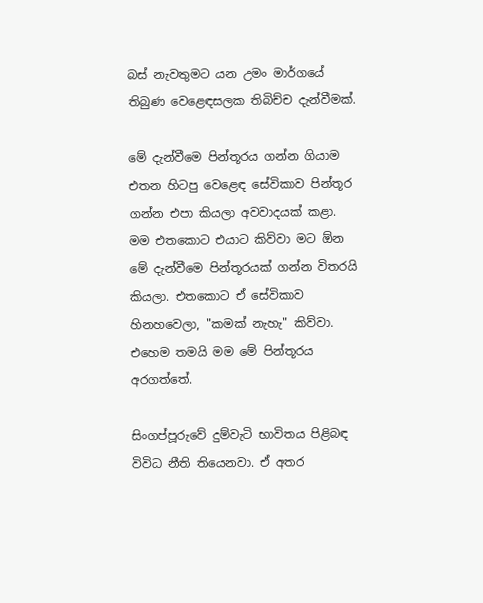බස් නැවතුමට යන උමං මාර්ගයේ තිබුණ වෙළෙඳසලක තිබිච්ච දැන්වීමක්.

මේ දැන්වීමෙ පින්තූරය ගන්න ගියාම එතන හිටපු වෙළෙඳ සේවිකාව පින්තූර ගන්න එපා කියලා අවවාදයක් කළා. මම එතකොට එයාට කිව්වා මට ඕන මේ දැන්වීමෙ පින්තූරයක් ගන්න විතරයි කියලා. එතකොට ඒ සේවිකාව හිනහවෙලා, "කමක් නැහැ" කිව්වා. එහෙම තමයි මම මේ පින්තූරය අරගත්තේ.

සිංගප්පූරුවේ දුම්වැටි භාවිතය පිළිබඳ විවිධ නීති තියෙනවා. ඒ අතර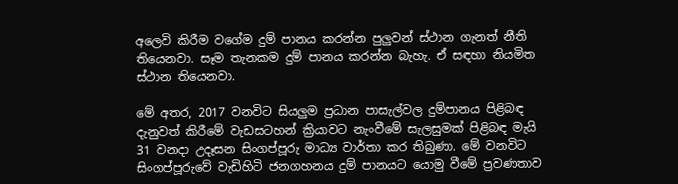අලෙවි කිරීම වගේම දුම් පානය කරන්න පුලුවන් ස්ථාන ගැනත් නීති තියෙනවා. සෑම තැනකම දුම් පානය කරන්න බැහැ. ඒ සඳහා නියමිත ස්ථාන තියෙනවා.

මේ අතර, 2017 වනවිට සියලුම ප්‍රධාන පාසැල්වල දුම්පානය පිළිබඳ දැනුවත් කිරීමේ වැඩසටහන් ක්‍රියාවට නැංවීමේ සැලසුමක් පිළිබඳ මැයි 31 වනදා උදෑසන සිංගප්පූරු මාධ්‍ය වාර්තා කර තිබුණා. මේ වනවිට සිංගප්පූරුවේ වැඩිහිටි ජනගහනය දුම් පානයට යොමු වීමේ ප්‍රවණතාව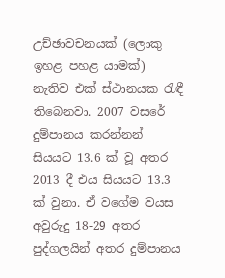උච්ඡාවචනයක් (ලොකු ඉහළ පහළ යාමක්) නැතිව එක් ස්ථානයක රැඳී තිබෙනවා. 2007 වසරේ දුම්පානය කරන්නන් සියයට 13.6 ක් වූ අතර 2013 දී එය සියයට 13.3 ක් වුනා. ඒ වගේම වයස අවුරුදු 18-29 අතර පුද්ගලයින් අතර දුම්පානය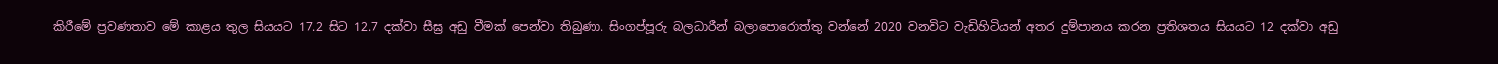කිරීමේ ප්‍රවණතාව මේ කාළය තුල සියයට 17.2 සිට 12.7 දක්වා සීඝ්‍ර අඩු වීමක් පෙන්වා තිබුණා. සිංගප්පූරු බලධාරීන් බලාපොරොත්තු වන්නේ 2020 වනවිට වැඩිහිටියන් අතර දුම්පානය කරන ප්‍රතිශතය සියයට 12 දක්වා අඩු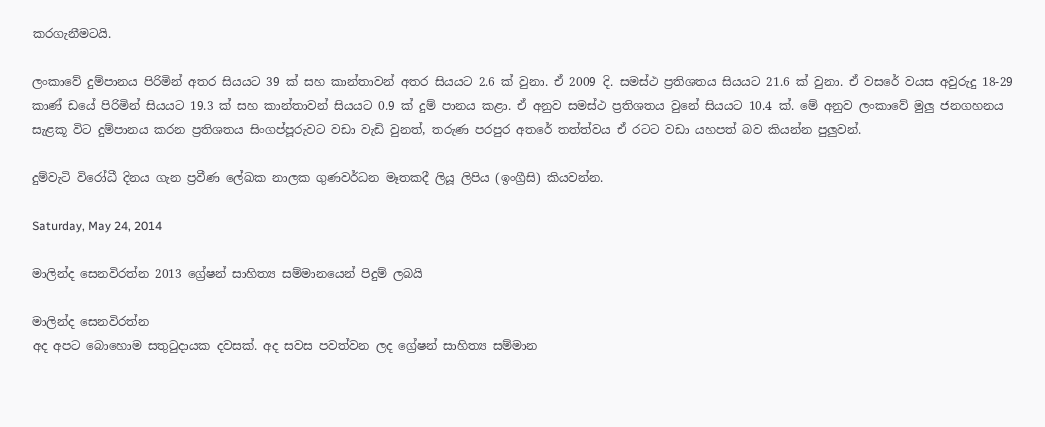කරගැනීමටයි.

ලංකාවේ දුම්පානය පිරිමින් අතර සියයට 39 ක් සහ කාන්තාවන් අතර සියයට 2.6 ක් වුනා. ඒ 2009 දි. සමස්ථ ප්‍රතිශතය සියයට 21.6 ක් වුනා. ඒ වසරේ වයස අවුරුදු 18-29 කාණ් ඩයේ පිරිමින් සියයට 19.3 ක් සහ කාන්තාවන් සියයට 0.9 ක් දුම් පානය කළා. ඒ අනුව සමස්ථ ප්‍රතිශතය වුනේ සියයට 10.4 ක්. මේ අනුව ලංකාවේ මුලු ජනගහනය සැළකූ විට දුම්පානය කරන ප්‍රතිශතය සිංගප්පූරුවට වඩා වැඩි වුනත්, තරුණ පරපුර අතරේ තත්ත්වය ඒ රටට වඩා යහපත් බව කියන්න පුලුවන්.

දුම්වැටි විරෝධී දිනය ගැන ප්‍රවීණ ලේඛක නාලක ගුණවර්ධන මෑතකදී ලියූ ලිපිය (ඉංග්‍රීසි) කියවන්න.

Saturday, May 24, 2014

මාලින්ද සෙනවිරත්න 2013 ග්‍රේෂන් සාහිත්‍ය සම්මානයෙන් පිදුම් ලබයි

මාලින්ද සෙනවිරත්න
අද අපට බොහොම සතුටුදායක දවසක්. අද සවස පවත්වන ලද ග්‍රේෂන් සාහිත්‍ය සම්මාන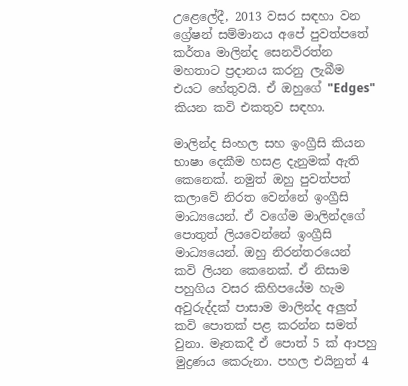උළෙලේදී, 2013 වසර සඳහා වන ග්‍රේෂන් සම්මානය අපේ පුවත්පතේ කර්තෘ මාලින්ද සෙනවිරත්න මහතාට ප්‍රදානය කරනු ලැබීම එයට හේතුවයි. ඒ ඔහුගේ "Edges" කියන කවි එකතුව සඳහා.

මාලින්ද සිංහල සහ ඉංග්‍රීසි කියන භාෂා දෙකීම හසළ දැනුමක් ඇති කෙනෙක්. නමුත් ඔහු පුවත්පත් කලාවේ නිරත වෙන්නේ ඉංග්‍රීසි මාධ්‍යයෙන්. ඒ වගේම මාලින්දගේ පොතුත් ලියවෙන්නේ ඉංග්‍රීසි මාධ්‍යයෙන්. ඔහු නිරන්තරයෙන් කවි ලියන කෙනෙක්. ඒ නිසාම පහුගිය වසර කිහිපයේම හැම අවුරුද්දක් පාසාම මාලින්ද අලුත් කවි පොතක් පළ කරන්න සමත් වුනා. මෑතකදී ඒ පොත් 5 ක් ආපහු මුද්‍රණය කෙරුනා. පහල එයිනුත් 4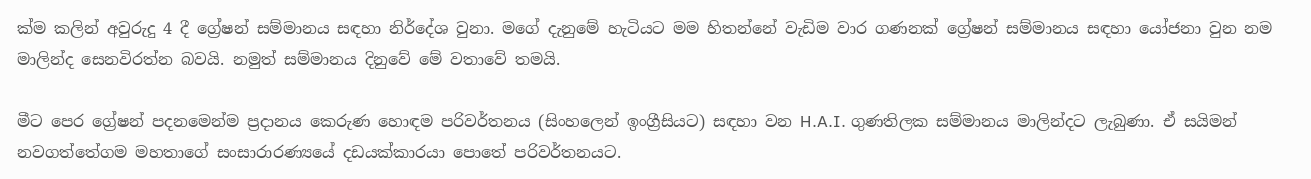ක්ම කලින් අවුරුදු 4 දී ග්‍රේෂන් සම්මානය සඳහා නිර්දේශ වුනා. මගේ දැනුමේ හැටියට මම හිතන්නේ වැඩිම වාර ගණනක් ග්‍රේෂන් සම්මානය සඳහා යෝජනා වුන නම මාලින්ද සෙනවිරත්න බවයි. නමුත් සම්මානය දිනුවේ මේ වතාවේ තමයි.

මීට පෙර ග්‍රේෂන් පදනමෙන්ම ප්‍රදානය කෙරුණ හොඳම පරිවර්තනය (සිංහලෙන් ඉංග්‍රීසියට) සඳහා වන H.A.I. ගුණතිලක සම්මානය මාලින්දට ලැබුණා. ඒ සයිමන් නවගත්තේගම මහතාගේ සංසාරාරණ්‍යයේ දඩයක්කාරයා පොතේ පරිවර්තනයට.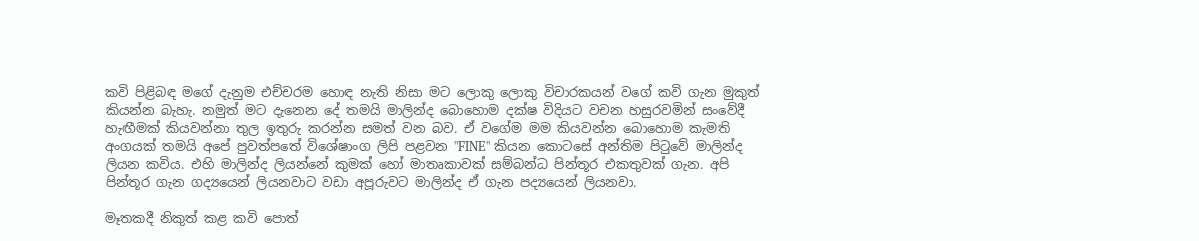කවි පිළිබඳ මගේ දැනුම එච්චරම හොඳ නැති නිසා මට ලොකු ලොකු විචාරකයන් වගේ කවි ගැන මුකුත් කියන්න බැහැ. නමුත් මට දැනෙන දේ තමයි මාලින්ද බොහොම දක්ෂ විදියට වචන හසුරවමින් සංවේදී හැඟීමක් කියවන්නා තුල ඉතුරු කරන්න සමත් වන බව. ඒ වගේම මම කියවන්න බොහොම කැමති අංගයක් තමයි අපේ පුවත්පතේ විශේෂාංග ලිපි පළවන "FINE" කියන කොටසේ අන්තිම පිටුවේ මාලින්ද ලියන කවිය. එහි මාලින්ද ලියන්නේ කුමක් හෝ මාතෘකාවක් සම්බන්ධ පින්තූර එකතුවක් ගැන. අපි පින්තූර ගැන ගද්‍යයෙන් ලියනවාට වඩා අපූරුවට මාලින්ද ඒ ගැන පද්‍යයෙන් ලියනවා.

මෑතකදී නිකුත් කළ කවි පොත්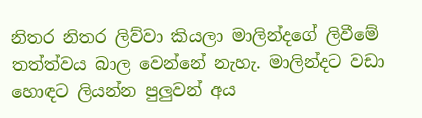නිතර නිතර ලිව්වා කියලා මාලින්දගේ ලිවීමේ තත්ත්වය බාල වෙන්නේ නැහැ. මාලින්දට වඩා හොඳට ලියන්න පුලුවන් අය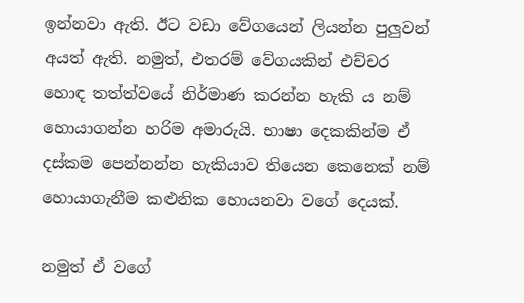ඉන්නවා ඇති. ඊට වඩා වේගයෙන් ලියන්න පුලුවන් අයත් ඇති. නමුත්, එතරම් වේගයකින් එච්චර හොඳ තත්ත්වයේ නිර්මාණ කරන්න හැකි ය නම් හොයාගන්න හරිම අමාරුයි. භාෂා දෙකකින්ම ඒ දස්කම පෙන්නන්න හැකියාව තියෙන කෙනෙක් නම් හොයාගැනීම කළුනික හොයනවා වගේ දෙයක්.

නමුත් ඒ වගේ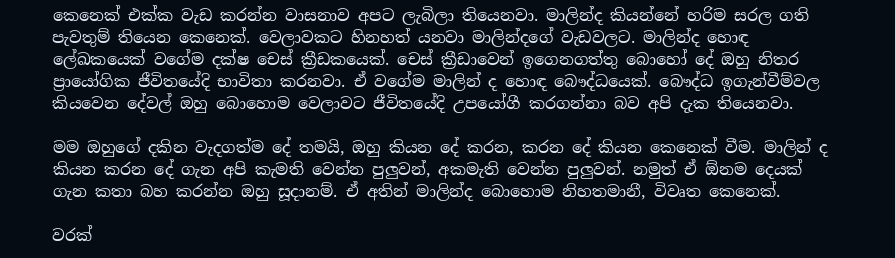කෙනෙක් එක්ක වැඩ කරන්න වාසනාව අපට ලැබිලා තියෙනවා. මාලින්ද කියන්නේ හරිම සරල ගති පැවතුම් තියෙන කෙනෙක්. වෙලාවකට හිනහත් යනවා මාලින්දගේ වැඩවලට. මාලින්ද හොඳ ලේඛකයෙක් වගේම දක්ෂ චෙස් ක්‍රීඩකයෙක්. චෙස් ක්‍රීඩාවෙන් ඉගෙනගත්තු බොහෝ දේ ඔහු නිතර ප්‍රායෝගික ජීවිතයේදි භාවිතා කරනවා. ඒ වගේම මාලින් ද හොඳ බෞද්ධයෙක්. බෞද්ධ ඉගැන්වීම්වල කියවෙන දේවල් ඔහු බොහොම වෙලාවට ජීවිතයේදි උපයෝගී කරගන්නා බව අපි දැක තියෙනවා.

මම ඔහුගේ දකින වැදගත්ම දේ තමයි, ඔහු කියන දේ කරන, කරන දේ කියන කෙනෙක් වීම. මාලින් ද කියන කරන දේ ගැන අපි කැමති වෙන්න පුලුවන්, අකමැති වෙන්න පුලුවන්. නමුත් ඒ ඕනම දෙයක් ගැන කතා බහ කරන්න ඔහු සූදානම්. ඒ අතින් මාලින්ද බොහොම නිහතමානී, විවෘත කෙනෙක්.

වරක්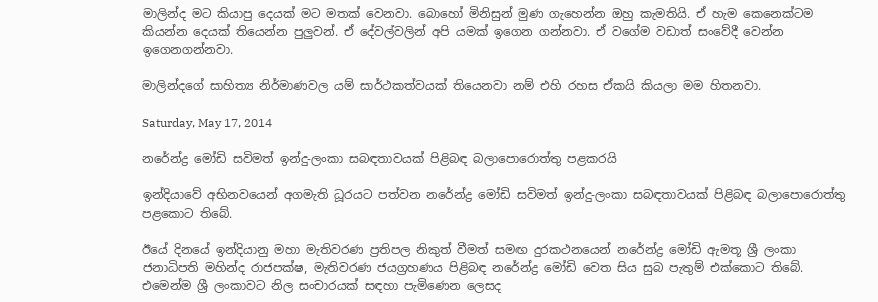මාලින්ද මට කියාපු දෙයක් මට මතක් වෙනවා. බොහෝ මිනිසුන් මුණ ගැහෙන්න ඔහු කැමතියි. ඒ හැම කෙනෙක්ටම කියන්න දෙයක් තියෙන්න පුලුවන්. ඒ දේවල්වලින් අපි යමක් ඉගෙන ගන්නවා. ඒ වගේම වඩාත් සංවේදී වෙන්න ඉගෙනගන්නවා.

මාලින්දගේ සාහිත්‍ය නිර්මාණවල යම් සාර්ථකත්වයක් තියෙනවා නම් එහි රහස ඒකයි කියලා මම හිතනවා.

Saturday, May 17, 2014

නරේන්ද්‍ර මෝඩි සවිමත් ඉන්දු-ලංකා සබඳතාවයක් පිළිබඳ බලාපොරොත්තු පළකරයි

ඉන්දියාවේ අභිනවයෙන් අගමැති ධූරයට පත්වන නරේන්ද්‍ර මෝඩි සවිමත් ඉන්දු-ලංකා සබඳතාවයක් පිළිබඳ බලාපොරොත්තු පළකොට තිබේ.

ඊයේ දිනයේ ඉන්දියානු මහා මැතිවරණ ප්‍රතිපල නිකුත් වීමත් සමඟ දුරකථනයෙන් නරේන්ද්‍ර මෝඩි ඇමතූ ශ්‍රී ලංකා ජනාධිපති මහින්ද රාජපක්ෂ, මැතිවරණ ජයග්‍රහණය පිළිබඳ නරේන්ද්‍ර මෝඩි වෙත සිය සුබ පැතුම් එක්කොට තිබේ. එමෙන්ම ශ්‍රී ලංකාවට නිල සංචාරයක් සඳහා පැමිණෙන ලෙසද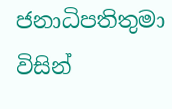ජනාධිපතිතුමා විසින්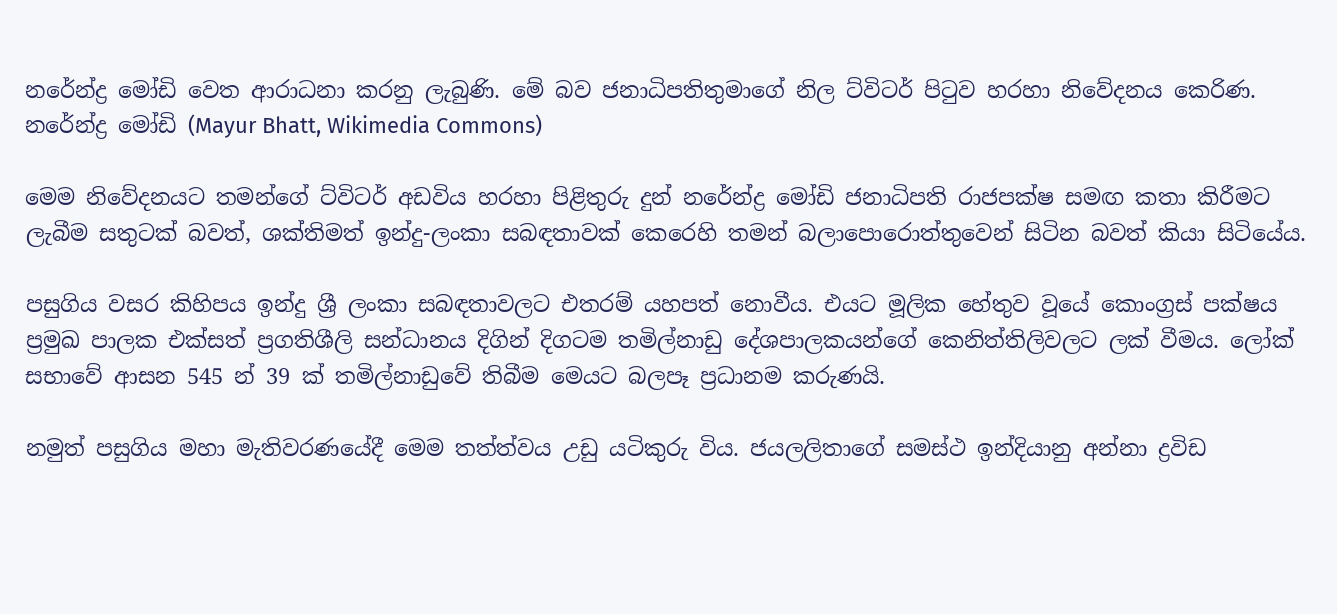නරේන්ද්‍ර මෝඩි වෙත ආරාධනා කරනු ලැබුණි. මේ බව ජනාධිපතිතුමාගේ නිල ට්විටර් පිටුව හරහා නිවේදනය කෙරිණ.
නරේන්ද්‍ර මෝඩි (Mayur Bhatt, Wikimedia Commons)

මෙම නිවේදනයට තමන්ගේ ට්විටර් අඩවිය හරහා පිළිතුරු දුන් නරේන්ද්‍ර මෝඩි ජනාධිපති රාජපක්ෂ සමඟ කතා කිරීමට ලැබීම සතුටක් බවත්, ශක්තිමත් ඉන්දු-ලංකා සබඳතාවක් කෙරෙහි තමන් බලාපොරොත්තුවෙන් සිටින බවත් කියා සිටියේය.

පසුගිය වසර කිහිපය ඉන්දු ශ්‍රී ලංකා සබඳතාවලට එතරම් යහපත් නොවීය. එයට මූලික හේතුව වූයේ කොංග්‍රස් පක්ෂය ප්‍රමුඛ පාලක එක්සත් ප්‍රගතිශීලි සන්ධානය දිගින් දිගටම තමිල්නාඩු දේශපාලකයන්ගේ කෙනිත්තිලිවලට ලක් වීමය. ලෝක් සභාවේ ආසන 545 න් 39 ක් තමිල්නාඩුවේ තිබීම මෙයට බලපෑ ප්‍රධානම කරුණයි.

නමුත් පසුගිය මහා මැතිවරණයේදී මෙම තත්ත්වය උඩු යටිකුරු විය. ජයලලිතාගේ සමස්ථ ඉන්දියානු අන්නා ද්‍රවිඩ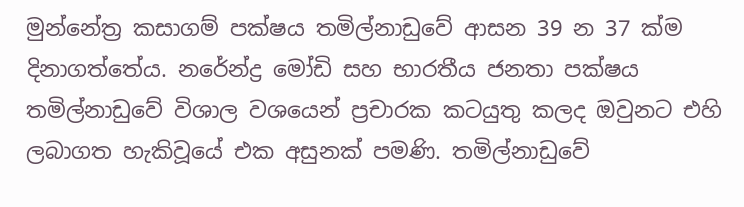මුන්නේත්‍ර කසාගම් පක්ෂය තමිල්නාඩුවේ ආසන 39 න 37 ක්ම දිනාගත්තේය. නරේන්ද්‍ර මෝඩි සහ භාරතීය ජනතා පක්ෂය තමිල්නාඩුවේ විශාල වශයෙන් ප්‍රචාරක කටයුතු කලද ඔවුනට එහි ලබාගත හැකිවූයේ එක අසුනක් පමණි. තමිල්නාඩුවේ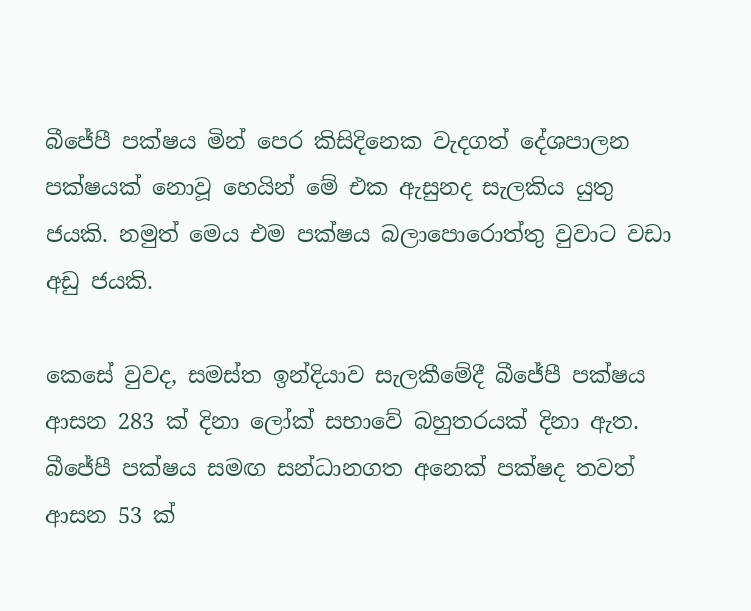බීජේපී පක්ෂය මින් පෙර කිසිදිනෙක වැදගත් දේශපාලන පක්ෂයක් නොවූ හෙයින් මේ එක ඇසුනද සැලකිය යුතු ජයකි. නමුත් මෙය එම පක්ෂය බලාපොරොත්තු වුවාට වඩා අඩු ජයකි.

කෙසේ වුවද, සමස්ත ඉන්දියාව සැලකීමේදී බීජේපී පක්ෂය ආසන 283 ක් දිනා ලෝක් සභාවේ බහුතරයක් දිනා ඇත. බීජේපී පක්ෂය සමඟ සන්ධානගත අනෙක් පක්ෂද තවත් ආසන 53 ක්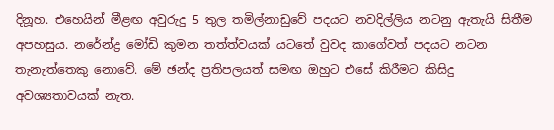දිනූහ. එහෙයින් මීළඟ අවුරුදු 5 තුල තමිල්නාඩුවේ පදයට නවදිල්ලිය නටනු ඇතැයි සිතීම අපහසුය. නරේන්ද්‍ර මෝඩි කුමන තත්ත්වයක් යටතේ වුවද කාගේවත් පදයට නටන තැනැත්තෙකු නොවේ. මේ ඡන්ද ප්‍රතිපලයත් සමඟ ඔහුට එසේ කිරීමට කිසිදු අවශ්‍යතාවයක් නැත.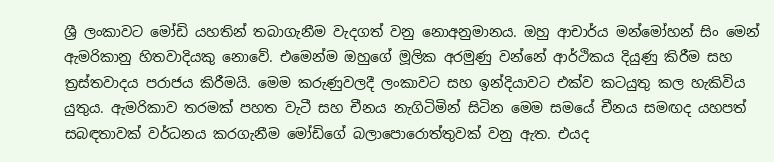ශ්‍රී ලංකාවට මෝඩි යහතින් තබාගැනීම වැදගත් වනු නොඅනුමානය. ඔහු ආචාර්ය මන්මෝහන් සිං මෙන් ඇමරිකානු හිතවාදියකු නොවේ. එමෙන්ම ඔහුගේ මූලික අරමුණු වන්නේ ආර්ථිකය දියුණු කිරීම සහ ත්‍රස්තවාදය පරාජය කිරීමයි. මෙම කරුණුවලදී ලංකාවට සහ ඉන්දියාවට එක්ව කටයුතු කල හැකිවිය යුතුය. ඇමරිකාව තරමක් පහත වැටී සහ චීනය නැගිටිමින් සිටින මෙම සමයේ චීනය සමඟද යහපත් සබඳතාවක් වර්ධනය කරගැනීම මෝඩිගේ බලාපොරොත්තුවක් වනු ඇත. එයද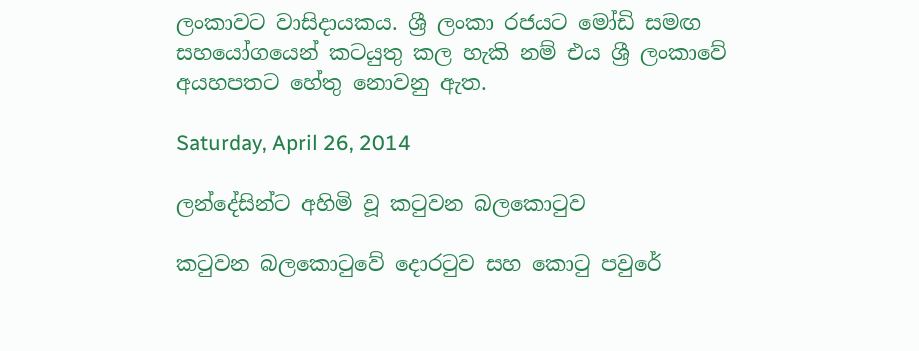ලංකාවට වාසිදායකය. ශ්‍රී ලංකා රජයට මෝඩි සමඟ සහයෝගයෙන් කටයුතු කල හැකි නම් එය ශ්‍රී ලංකාවේ අයහපතට හේතු නොවනු ඇත.

Saturday, April 26, 2014

ලන්දේසින්ට අහිමි වූ කටුවන බලකොටුව

කටුවන බලකොටුවේ දොරටුව සහ කොටු පවුරේ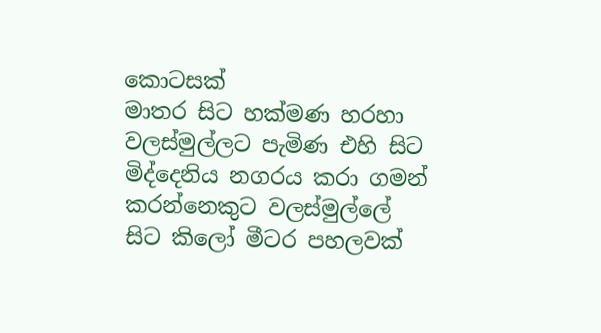කොටසක්
මාතර සිට හක්මණ හරහා වලස්මුල්ලට පැමිණ එහි සිට මිද්දෙනිය නගරය කරා ගමන් කරන්නෙකුට වලස්මුල්ලේ සිට කිලෝ මීටර පහලවක්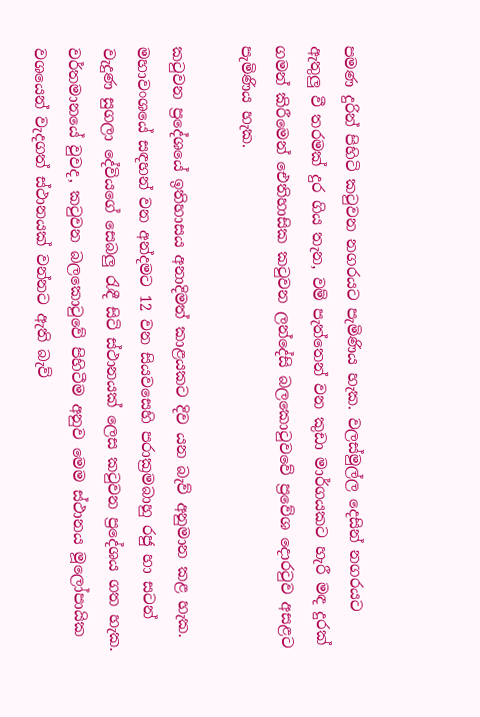පමණ දුරින් පිහිටි කටුවන නගරයට පැමිණිය හැක. වලස්මුල්ල දෙසින් නගරයට ඇතුලු වී තරමක් දුර ගිය තැන, වම් පැත්තෙන් වන කුඩා මාර්ගයකට හැරී මඳ දුරක් ගමන් කිරීමෙන් ඓතිහාසික කටුවන ලන්දේසි බලකොටුවවේ ප්‍රවේශ දොරටුව අසළට පැමිණිය හැක.

කටුවන ප්‍රදේශයේ ඉතිහාසය අනාදිමත් කාළයකට දිව යන බැව් අනුමාන කළ හැක. මහාවංශයේ සඳහන් වන අන්දමට 12 වන සියවසෙහි පරාක්‍රමබාහු රජු හා සටන් වැදුණ සුගලා දේවියගේ සෙබලු රැඳී සිටි ස්ථානයක් ලෙස කටුවන ප්‍රදේශය ගත හැක. වර්තමානයේ වුවද, කටුවන බලකොටුවේ පිහිටීම අනුව මෙම ස්ථානය මූලෝපායික වශයෙන් වැදගත් ස්ථානයක් වන්නට ඇති බැව්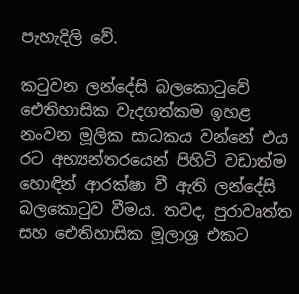පැහැදිලි වේ.

කටුවන ලන්දේසි බලකොටුවේ ඓතිහාසික වැදගත්කම ඉහළ නංවන මූලික සාධකය වන්නේ එය රට අභ්‍යන්තරයෙන් පිහිටි වඩාත්ම හොඳින් ආරක්ෂා වී ඇති ලන්දේසි බලකොටුව වීමය. තවද, පුරාවෘත්ත සහ ඓතිහාසික මූලාශ්‍ර එකට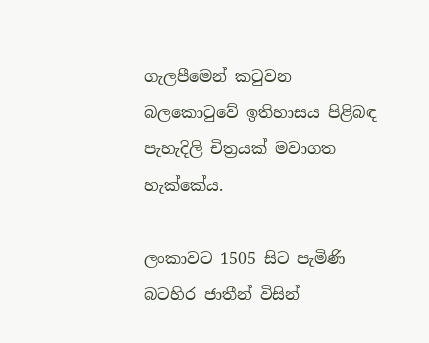ගැලපීමෙන් කටුවන බලකොටුවේ ඉතිහාසය පිළිබඳ පැහැදිලි චිත්‍රයක් මවාගත හැක්කේය.

ලංකාවට 1505 සිට පැමිණි බටහිර ජාතීන් විසින්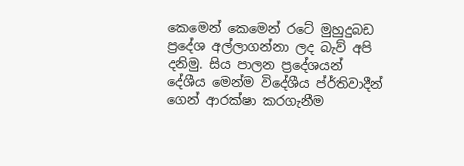කෙමෙන් කෙමෙන් රටේ මුහුදුබඩ ප්‍රදේශ අල්ලාගන්නා ලද බැව් අපි දනිමු. සිය පාලන ප්‍රදේශයන් දේශීය මෙන්ම විදේශීය ප්ර්තිවාදීන් ගෙන් ආරක්ෂා කරගැනීම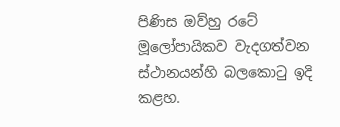පිණිස ඔව්හු රටේ මූලෝපායිකව වැදගත්වන ස්ථානයන්හි බලකොටු ඉදි කළහ.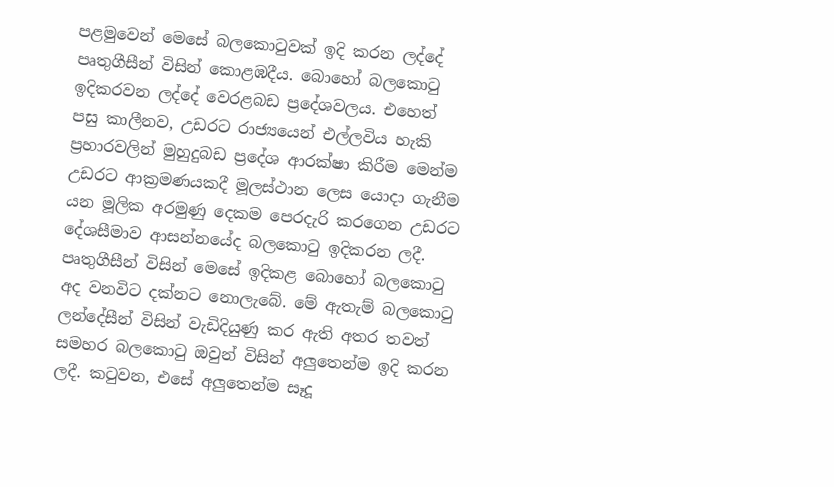පළමුවෙන් මෙසේ බලකොටුවක් ඉදි කරන ලද්දේ පෘතුගීසීන් විසින් කොළඹදීය. බොහෝ බලකොටු ඉදිකරවන ලද්දේ වෙරළබඩ ප්‍රදේශවලය. එහෙත් පසු කාලීනව, උඩරට රාජ්‍යයෙන් එල්ලවිය හැකි ප්‍රහාරවලින් මුහුදුබඩ ප්‍රදේශ ආරක්ෂා කිරීම මෙන්ම උඩරට ආක්‍රමණයකදී මූලස්ථාන ලෙස යොදා ගැනීම යන මූලික අරමුණු දෙකම පෙරදැරි කරගෙන උඩරට දේශසීමාව ආසන්නයේද බලකොටු ඉදිකරන ලදී. පෘතුගීසීන් විසින් මෙසේ ඉදිකළ බොහෝ බලකොටු අද වනවිට දක්නට නොලැබේ. මේ ඇතැම් බලකොටු ලන්දේසීන් විසින් වැඩිදියුණු කර ඇති අතර තවත් සමහර බලකොටු ඔවුන් විසින් අලුතෙන්ම ඉදි කරන ලදී. කටුවන, එසේ අලුතෙන්ම සෑදූ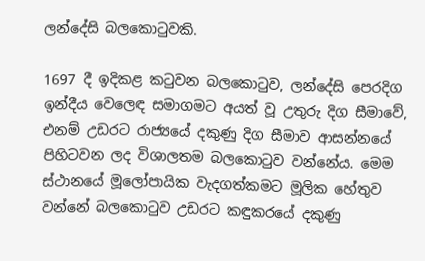ලන්දේසි බලකොටුවකි.

1697 දී ඉදිකළ කටුවන බලකොටුව, ලන්දේසි පෙරදිග ඉන්දීය වෙලෙඳ සමාගමට අයත් වූ උතුරු දිග සීමාවේ, එනම් උඩරට රාජ්‍යයේ දකුණු දිග සීමාව ආසන්නයේ පිහිටවන ලද විශාලතම බලකොටුව වන්නේය. මෙම ස්ථානයේ මූලෝපායික වැදගත්කමට මූලික හේතුව වන්නේ බලකොටුව උඩරට කඳුකරයේ දකුණු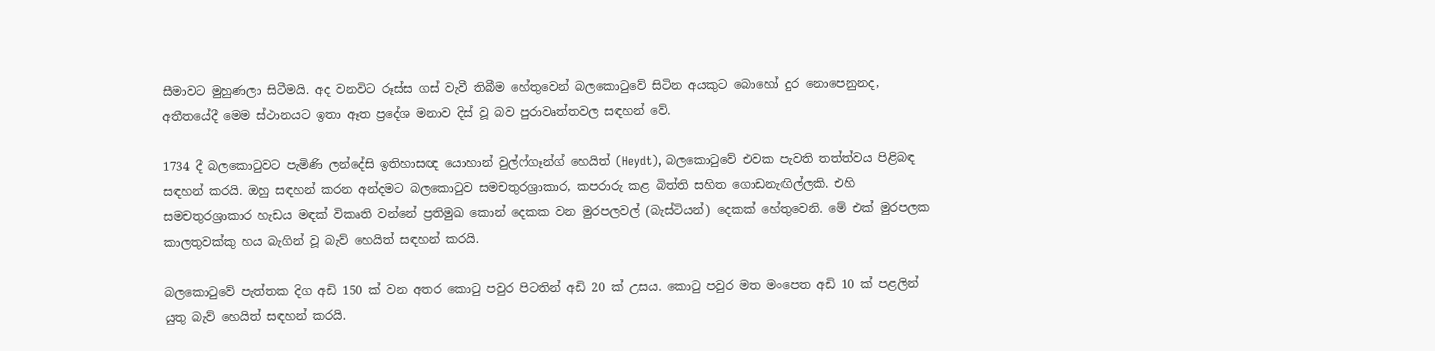සීමාවට මුහුණලා සිටීමයි. අද වනවිට රූස්ස ගස් වැවී තිබීම හේතුවෙන් බලකොටුවේ සිටින අයකුට බොහෝ දුර නොපෙනුනද, අතීතයේදී මෙම ස්ථානයට ඉතා ඈත ප්‍රදේශ මනාව දිස් වූ බව පුරාවෘත්තවල සඳහන් වේ.

1734 දී බලකොටුවට පැමිණි ලන්දේසි ඉතිහාසඥ යොහාන් වුල්ෆ්ගෑන්ග් හෙයිත් (Heydt), බලකොටුවේ එවක පැවති තත්ත්වය පිළිබඳ සඳහන් කරයි. ඔහු සඳහන් කරන අන්දමට බලකොටුව සමචතුරශ්‍රාකාර, කපරාරු කළ බිත්ති සහිත ගොඩනැඟිල්ලකි. එහි සමචතුරශ්‍රාකාර හැඩය මඳක් විකෘති වන්නේ ප්‍රතිමුඛ කොන් දෙකක වන මුරපලවල් (බැස්ටියන්) දෙකක් හේතුවෙනි. මේ එක් මුරපලක කාලතුවක්කු හය බැගින් වූ බැව් හෙයිත් සඳහන් කරයි.

බලකොටුවේ පැත්තක දිග අඩි 150 ක් වන අතර කොටු පවුර පිටතින් අඩි 20 ක් උසය. කොටු පවුර මත මංපෙත අඩි 10 ක් පළලින් යුතු බැව් හෙයිත් සඳහන් කරයි.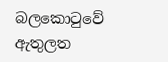බලකොටුවේ ඇතුලත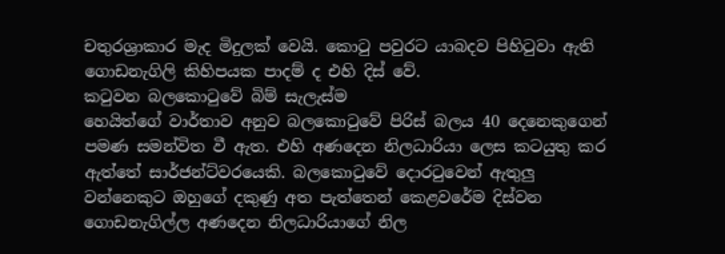චතුරශ්‍රාකාර මැද මිදුලක් වෙයි. කොටු පවුරට යාබදව පිහිටුවා ඇති ගොඩනැගිලි කිහිපයක පාදම් ද එහි දිස් වේ.
කටුවන බලකොටුවේ බිම් සැලැස්ම
හෙයිත්ගේ වාර්තාව අනුව බලකොටුවේ පිරිස් බලය 40 දෙනෙකුගෙන් පමණ සමන්විත වී ඇත. එහි අණදෙන නිලධාරියා ලෙස කටයුතු කර ඇත්තේ සාර්ජන්ට්වරයෙකි. බලකොටුවේ දොරටුවෙන් ඇතුලු වන්නෙකුට ඔහුගේ දකුණු අත පැත්තෙන් කෙළවරේම දිස්වන ගොඩනැගිල්ල අණදෙන නිලධාරියාගේ නිල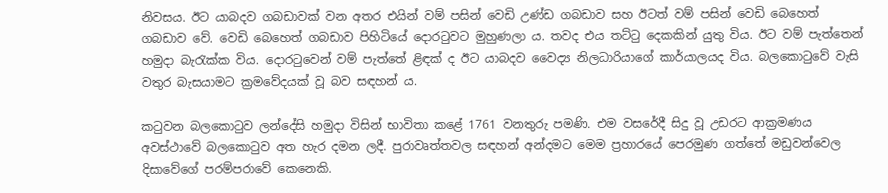නිවසය. ඊට යාබදව ගබඩාවක් වන අතර එයින් වම් පසින් වෙඩි උණ්ඩ ගබඩාව සහ ඊටත් වම් පසින් වෙඩි බෙහෙත් ගබඩාව වේ. වෙඩි බෙහෙත් ගබඩාව පිහිටියේ දොරටුවට මුහුණලා ය. තවද එය තට්ටු දෙකකින් යුතු විය. ඊට වම් පැත්තෙන් හමුදා බැරැක්ක විය. දොරටුවෙන් වම් පැත්තේ ළිඳක් ද ඊට යාබදව වෛද්‍ය නිලධාරියාගේ කාර්යාලයද විය. බලකොටුවේ වැසි වතුර බැසයාමට ක්‍රමවේදයක් වූ බව සඳහන් ය.

කටුවන බලකොටුව ලන්දේසි හමුදා විසින් භාවිතා කළේ 1761 වනතුරු පමණි. එම වසරේදී සිදු වූ උඩරට ආක්‍රමණය අවස්ථාවේ බලකොටුව අත හැර දමන ලදී. පුරාවෘත්තවල සඳහන් අන්දමට මෙම ප්‍රහාරයේ පෙරමුණ ගත්තේ මඩුවන්වෙල දිසාවේගේ පරම්පරාවේ කෙනෙකි.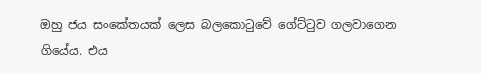ඔහු ජය සංකේතයක් ලෙස බලකොටුවේ ගේට්ටුව ගලවාගෙන ගියේය. එය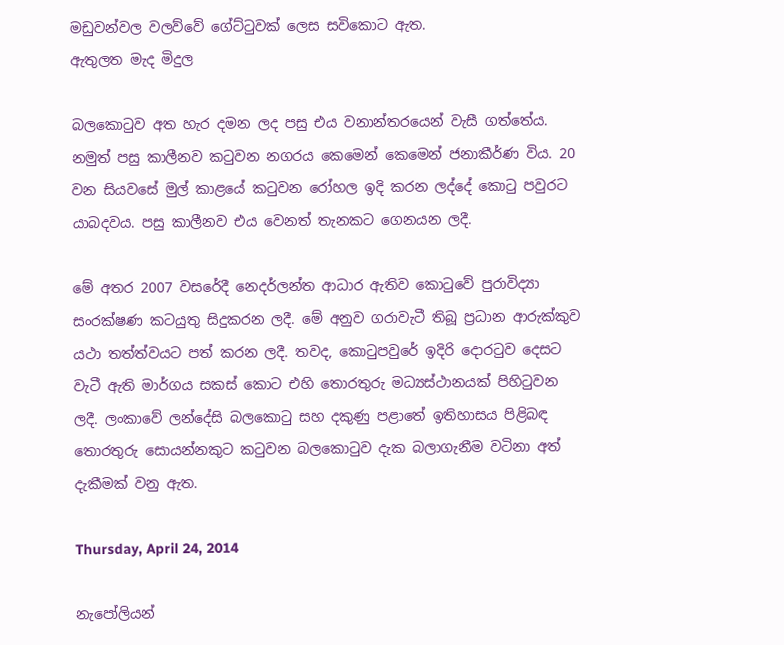මඩුවන්වල වලව්වේ ගේට්ටුවක් ලෙස සවිකොට ඇත.
ඇතුලත මැද මිදුල

බලකොටුව අත හැර දමන ලද පසු එය වනාන්තරයෙන් වැසී ගත්තේය. නමුත් පසු කාලීනව කටුවන නගරය කෙමෙන් කෙමෙන් ජනාකීර්ණ විය. 20 වන සියවසේ මුල් කාළයේ කටුවන රෝහල ඉදි කරන ලද්දේ කොටු පවුරට යාබදවය. පසු කාලීනව එය වෙනත් තැනකට ගෙනයන ලදී.

මේ අතර 2007 වසරේදී නෙදර්ලන්ත ආධාර ඇතිව කොටුවේ පුරාවිද්‍යා සංරක්ෂණ කටයුතු සිදුකරන ලදී. මේ අනුව ගරාවැටී තිබූ ප්‍රධාන ආරුක්කුව යථා තත්ත්වයට පත් කරන ලදී. තවද, කොටුපවුරේ ඉදිරි දොරටුව දෙසට වැටී ඇති මාර්ගය සකස් කොට එහි තොරතුරු මධ්‍යස්ථානයක් පිහිටුවන ලදී. ලංකාවේ ලන්දේසි බලකොටු සහ දකුණු පළාතේ ඉතිහාසය පිළිබඳ තොරතුරු සොයන්නකුට කටුවන බලකොටුව දැක බලාගැනීම වටිනා අත් දැකීමක් වනු ඇත.

Thursday, April 24, 2014

නැපෝලියන්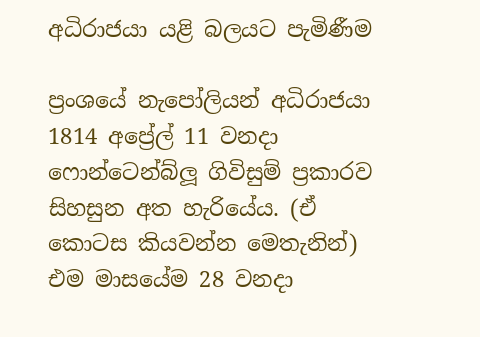අධිරාජයා යළි බලයට පැමිණීම

ප්‍රංශයේ නැපෝලියන් අධිරාජයා 1814 අප්‍රේල් 11 වනදා ෆොන්ටෙන්බ්ලූ ගිවිසුම් ප්‍රකාරව සිහසුන අත හැරියේය. (ඒ කොටස කියවන්න මෙතැනින්) එම මාසයේම 28 වනදා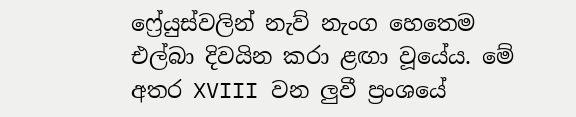ෆ්‍රේයුස්වලින් නැව් නැංග හෙතෙම එල්බා දිවයින කරා ළඟා වූයේය. මේ අතර XVIII වන ලුවී ප්‍රංශයේ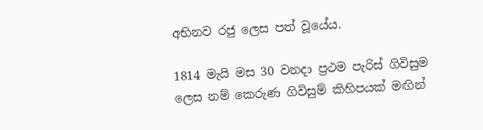අභිනව රජු ලෙස පත් වූයේය.

1814 මැයි මස 30 වනදා ප්‍රථම පැරිස් ගිවිසුම ලෙස නම් කෙරුණ ගිවිසුම් කිහිපයක් මඟින්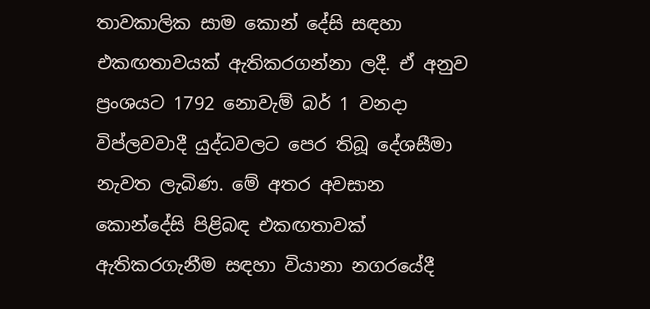තාවකාලික සාම කොන් දේසි සඳහා එකඟතාවයක් ඇතිකරගන්නා ලදී. ඒ අනුව ප්‍රංශයට 1792 නොවැම් බර් 1 වනදා විප්ලවවාදී යුද්ධවලට පෙර තිබූ දේශසීමා නැවත ලැබිණ. මේ අතර අවසාන කොන්දේසි පිළිබඳ එකඟතාවක් ඇතිකරගැනීම සඳහා වියානා නගරයේදී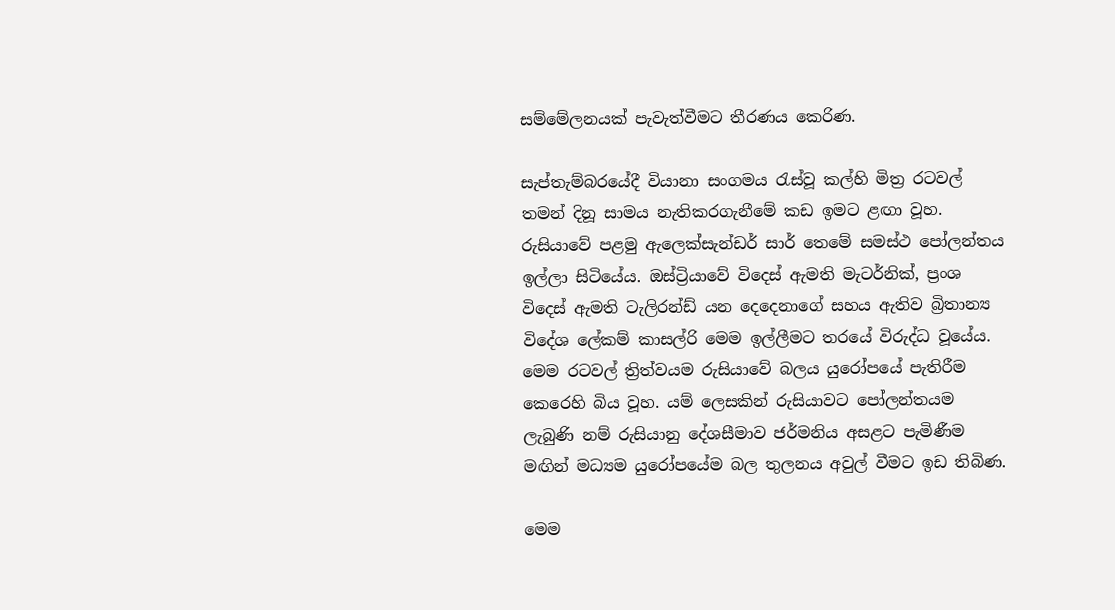සම්මේලනයක් පැවැත්වීමට තීරණය කෙරිණ.

සැප්තැම්බරයේදී වියානා සංගමය රැස්වූ කල්හි මිත්‍ර රටවල් තමන් දිනූ සාමය නැතිකරගැනීමේ කඩ ඉමට ළඟා වූහ. රුසියාවේ පළමු ඇලෙක්සැන්ඩර් සාර් තෙමේ සමස්ථ පෝලන්තය ඉල්ලා සිටියේය. ඔස්ට්‍රියාවේ විදෙස් ඇමති මැටර්නික්, ප්‍රංශ විදෙස් ඇමති ටැලිරන්ඩ් යන දෙදෙනාගේ සහය ඇතිව බ්‍රිතාන්‍ය විදේශ ලේකම් කාසල්රි මෙම ඉල්ලීමට තරයේ විරුද්ධ වූයේය. මෙම රටවල් ත්‍රිත්වයම රුසියාවේ බලය යුරෝපයේ පැතිරීම කෙරෙහි බිය වූහ. යම් ලෙසකින් රුසියාවට පෝලන්තයම ලැබුණි නම් රුසියානු දේශසීමාව ජර්මනිය අසළට පැමිණීම මඟින් මධ්‍යම යුරෝපයේම බල තුලනය අවුල් වීමට ඉඩ තිබිණ.

මෙම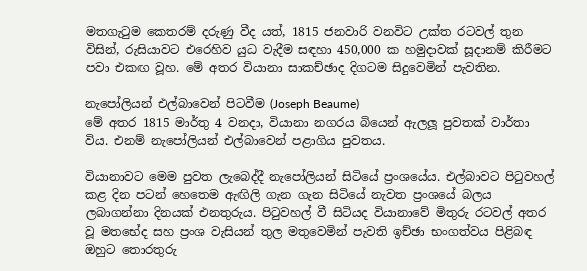මතගැටුම කෙතරම් දරුණු වීද යත්, 1815 ජනවාරි වනවිට උක්ත රටවල් තුන විසින්, රුසියාවට එරෙහිව යුධ වැදීම සඳහා 450,000 ක හමුදාවක් සූදානම් කිරීමට පවා එකඟ වූහ. මේ අතර වියානා සාකච්ඡාද දිගටම සිදුවෙමින් පැවතින.

නැපෝලියන් එල්බාවෙන් පිටවීම (Joseph Beaume)
මේ අතර 1815 මාර්තු 4 වනදා, වියානා නගරය බියෙන් ඇලලූ පුවතක් වාර්තා විය. එනම් නැපෝලියන් එල්බාවෙන් පළාගිය පුවතය.

වියානාවට මෙම පුවත ලැබෙද්දී නැපෝලියන් සිටියේ ප්‍රංශයේය. එල්බාවට පිටුවහල් කළ දින පටන් හෙතෙම ඇඟිලි ගැන ගැන සිටියේ නැවත ප්‍රංශයේ බලය ලබාගන්නා දිනයක් එනතුරුය. පිටුවහල් වී සිටියද වියානාවේ මිතුරු රටවල් අතර වූ මතභේද සහ ප්‍රංශ වැසියන් තුල මතුවෙමින් පැවති ඉච්ඡා භංගත්වය පිළිබඳ ඔහුට තොරතුරු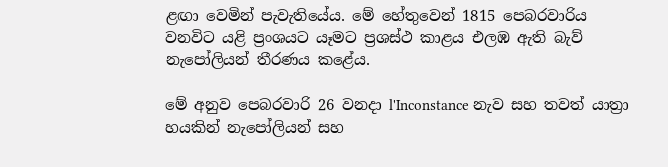ළඟා වෙමින් පැවැතියේය. මේ හේතුවෙන් 1815 පෙබරවාරිය වනවිට යළි ප්‍රංශයට යෑමට ප්‍රශස්ථ කාළය එලඹ ඇති බැව් නැපෝලියන් තීරණය කළේය.

මේ අනුව පෙබරවාරි 26 වනදා l'Inconstance නැව සහ තවත් යාත්‍රා හයකින් නැපෝලියන් සහ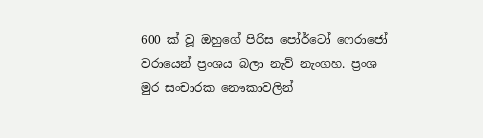600 ක් වූ ඔහුගේ පිරිස පෝර්ටෝ ෆෙරාජෝ වරායෙන් ප්‍රංශය බලා නැව් නැංගහ. ප්‍රංශ මුර සංචාරක නෞකාවලින්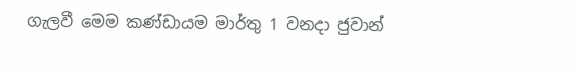ගැලවී මෙම කණ්ඩායම මාර්තු 1 වනදා ජුවාන්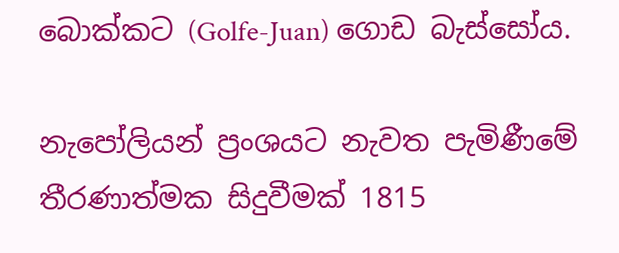බොක්කට (Golfe-Juan) ගොඩ බැස්සෝය.

නැපෝලියන් ප්‍රංශයට නැවත පැමිණීමේ තීරණාත්මක සිදුවීමක් 1815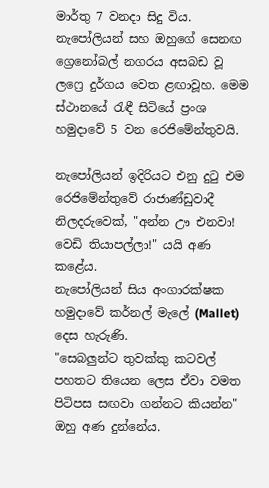මාර්තු 7 වනදා සිදු විය. නැපෝලියන් සහ ඔහුගේ සෙනඟ ග්‍රෙනෝබල් නගරය අසබඩ වූ ලෆ්‍රෙ දුර්ගය වෙත ළඟාවූහ. මෙම ස්ථානයේ රැඳී සිටියේ ප්‍රංශ හමුදාවේ 5 වන රෙජිමේන්තුවයි.

නැපෝලියන් ඉදිරියට එනු දුටු එම රෙජිමේන්තුවේ රාජාණ්ඩුවාදී නිලදරුවෙක්, "අන්න ඌ එනවා! වෙඩි තියාපල්ලා!" යයි අණ කළේය.
නැපෝලියන් සිය අංගාරක්ෂක හමුදාවේ කර්නල් මැලේ (Mallet) දෙස හැරුණි.
"සෙබලුන්ට තුවක්කු කටවල් පහතට තියෙන ලෙස ඒවා වමත පිටිපස සඟවා ගන්නට කියන්න" ඔහු අණ දුන්නේය.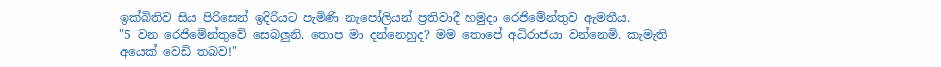ඉක්බිතිව සිය පිරිසෙන් ඉදිරියට පැමිණි නැපෝලියන් ප්‍රතිවාදී හමුදා රෙජිමේන්තුව ඇමතීය.
"5 වන රෙජිමේන්තුවේ සෙබලුනි. තොප මා දන්නෙහුද? මම තොපේ අධිරාජයා වන්නෙමි. කැමැති අයෙක් වෙඩි තබව!"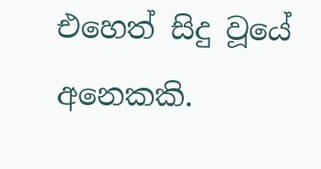එහෙත් සිදු වූයේ අනෙකකි.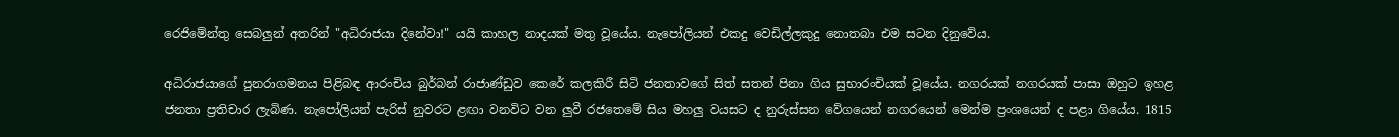රෙජිමේන්තු සෙබලුන් අතරින් "අධිරාජයා දිනේවා!" යයි කාහල නාදයක් මතු වූයේය. නැපෝලියන් එකදු වෙඩිල්ලකුදු නොතබා එම සටන දිනුවේය.

අධිරාජයාගේ පුනරාගමනය පිළිබඳ ආරංචිය බුර්බන් රාජාණ්ඩුව කෙරේ කලකිරී සිටි ජනතාවගේ සිත් සතන් පිනා ගිය සුභාරංචියක් වූයේය. නගරයක් නගරයක් පාසා ඔහුට ඉහළ ජනතා ප්‍රතිචාර ලැබිණ. නැපෝලියන් පැරිස් නුවරට ළඟා වනවිට වන ලුවී රජතෙමේ සිය මහලු වයසට ද නුරුස්සන වේගයෙන් නගරයෙන් මෙන්ම ප්‍රංශයෙන් ද පළා ගියේය. 1815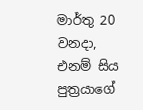මාර්තු 20 වනදා, එනම් සිය පුත්‍රයාගේ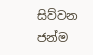සිව්වන ජන්ම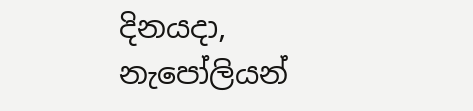දිනයදා, නැපෝලියන්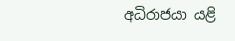අධිරාජයා යළි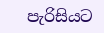පැරිසියට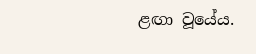ළඟා වූයේය.